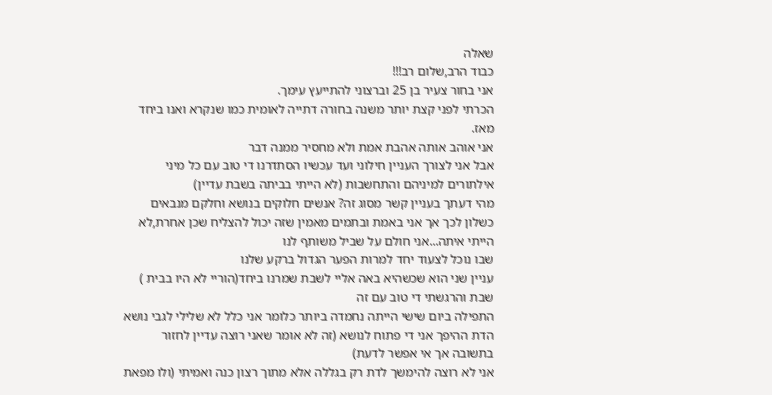שאלה
כבוד הרב,שלום רב!!!
אני בחור צעיר בן 25 וברצוני להתייעץ עימך.
הכרתי לפני קצת יותר משנה בחורה דתייה לאומית כמו שנקרא ואנו ביחד מאז.
אני אוהב אותה אהבת אמת ולא מחסיר ממנה דבר
אבל אני לצורך העניין חילוני ועד עכשיו הסתדרנו די טוב עם כל מיני אילתורים למיניהם והתחשבות (לא הייתי בביתה בשבת עדיין)
מהי דעתך בעניין קשר מסוג זה? אנשים חלוקים בנושא וחלקם מנבאים כשלון לכך אך אני באמת ובתמים מאמין שזה יכול להצליח שכן אחרת,לא הייתי איתה...אני חולם על שביל משותף לנו
שבו נוכל לצעוד יחד למרות הפער הגדול ברקע שלנו
עניין שני הוא שכשהיא באה אליי לשבת שמרנו ביחד(הוריי לא היו בבית ) שבת והרגשתי די טוב עם זה
התפילה ביום שישי הייתה נחמדה ביותר כלומר אני כלל לא שלילי לגבי נושא הדת ההיפך אני די פתוח לנושא (זה לא אומר שאני רוצה עדיין לחזור
בתשובה אך אי אפשר לדעת)
אני לא רוצה להימשך לדת רק בגללה אלא מתוך רצון כנה ואמיתי (ולו מפאת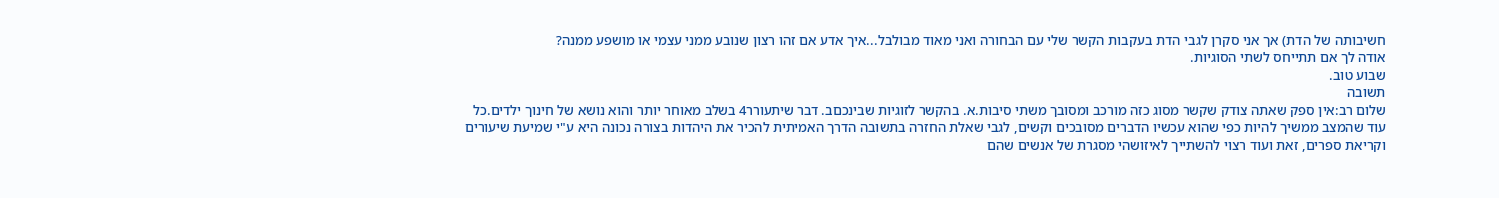חשיבותה של הדת) אך אני סקרן לגבי הדת בעקבות הקשר שלי עם הבחורה ואני מאוד מבולבל...איך אדע אם זהו רצון שנובע ממני עצמי או מושפע ממנה?
אודה לך אם תתייחס לשתי הסוגיות.
שבוע טוב.
תשובה
שלום רב:אין ספק שאתה צודק שקשר מסוג כזה מורכב ומסובך משתי סיבות.א. בהקשר לזוגיות שבינכםב. דבר שיתעורר4 בשלב מאוחר יותר והוא נושא של חינוך ילדים.כל עוד שהמצב ממשיך להיות כפי שהוא עכשיו הדברים מסובכים וקשים, לגבי שאלת החזרה בתשובה הדרך האמיתית להכיר את היהדות בצורה נכונה היא ע"י שמיעת שיעורים וקריאת ספרים, זאת ועוד רצוי להשתייך לאיזושהי מסגרת של אנשים שהם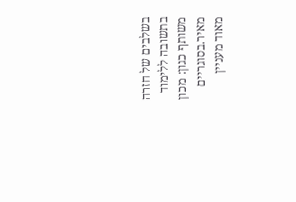בשלבים של חזרה בתשובה ללימוד משותף כגון: מכון מאיר.בסוגריים מאוד מעניין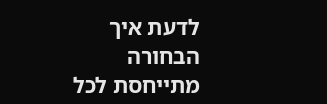לדעת איך הבחורה מתייחסת לכל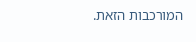המורכבות הזאת.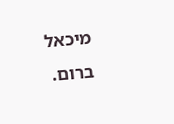מיכאל ברום.